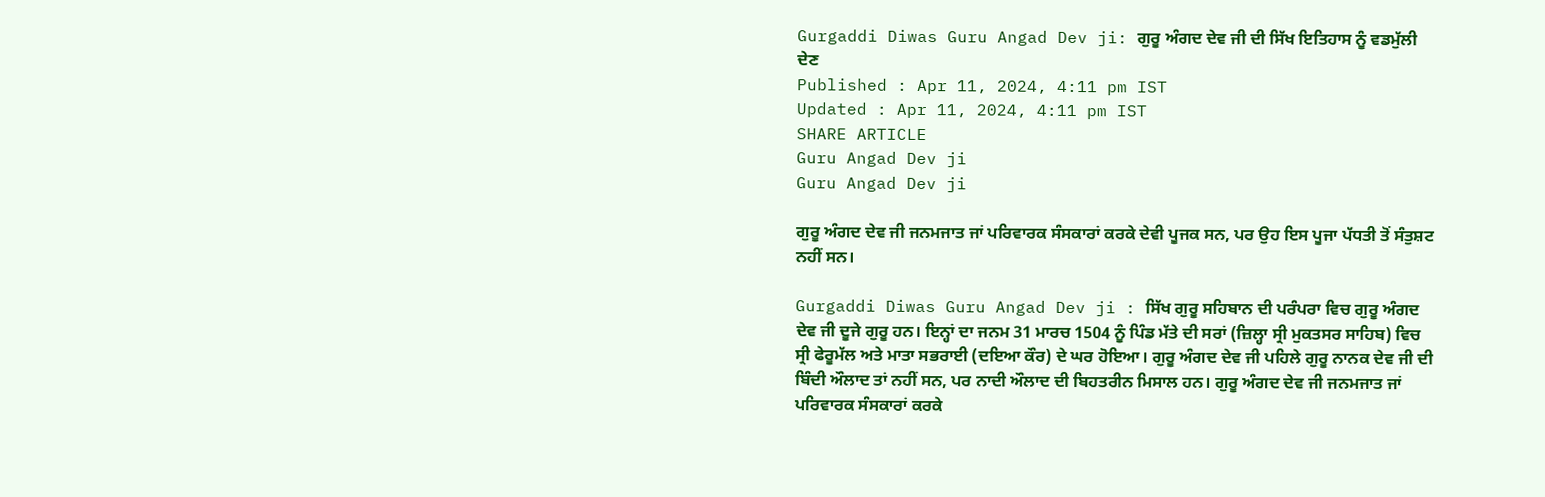Gurgaddi Diwas Guru Angad Dev ji: ਗੁਰੂ ਅੰਗਦ ਦੇਵ ਜੀ ਦੀ ਸਿੱਖ ਇਤਿਹਾਸ ਨੂੰ ਵਡਮੁੱਲੀ ਦੇਣ
Published : Apr 11, 2024, 4:11 pm IST
Updated : Apr 11, 2024, 4:11 pm IST
SHARE ARTICLE
Guru Angad Dev ji
Guru Angad Dev ji

ਗੁਰੂ ਅੰਗਦ ਦੇਵ ਜੀ ਜਨਮਜਾਤ ਜਾਂ ਪਰਿਵਾਰਕ ਸੰਸਕਾਰਾਂ ਕਰਕੇ ਦੇਵੀ ਪੂਜਕ ਸਨ, ਪਰ ਉਹ ਇਸ ਪੂਜਾ ਪੱਧਤੀ ਤੋਂ ਸੰਤੁਸ਼ਟ ਨਹੀਂ ਸਨ।

Gurgaddi Diwas Guru Angad Dev ji : ਸਿੱਖ ਗੁਰੂ ਸਹਿਬਾਨ ਦੀ ਪਰੰਪਰਾ ਵਿਚ ਗੁਰੂ ਅੰਗਦ ਦੇਵ ਜੀ ਦੂਜੇ ਗੁਰੂ ਹਨ। ਇਨ੍ਹਾਂ ਦਾ ਜਨਮ 31 ਮਾਰਚ 1504 ਨੂੰ ਪਿੰਡ ਮੱਤੇ ਦੀ ਸਰਾਂ (ਜ਼ਿਲ੍ਹਾ ਸ੍ਰੀ ਮੁਕਤਸਰ ਸਾਹਿਬ) ਵਿਚ ਸ੍ਰੀ ਫੇਰੂਮੱਲ ਅਤੇ ਮਾਤਾ ਸਭਰਾਈ (ਦਇਆ ਕੌਰ) ਦੇ ਘਰ ਹੋਇਆ। ਗੁਰੂ ਅੰਗਦ ਦੇਵ ਜੀ ਪਹਿਲੇ ਗੁਰੂ ਨਾਨਕ ਦੇਵ ਜੀ ਦੀ ਬਿੰਦੀ ਔਲਾਦ ਤਾਂ ਨਹੀਂ ਸਨ, ਪਰ ਨਾਦੀ ਔਲਾਦ ਦੀ ਬਿਹਤਰੀਨ ਮਿਸਾਲ ਹਨ। ਗੁਰੂ ਅੰਗਦ ਦੇਵ ਜੀ ਜਨਮਜਾਤ ਜਾਂ ਪਰਿਵਾਰਕ ਸੰਸਕਾਰਾਂ ਕਰਕੇ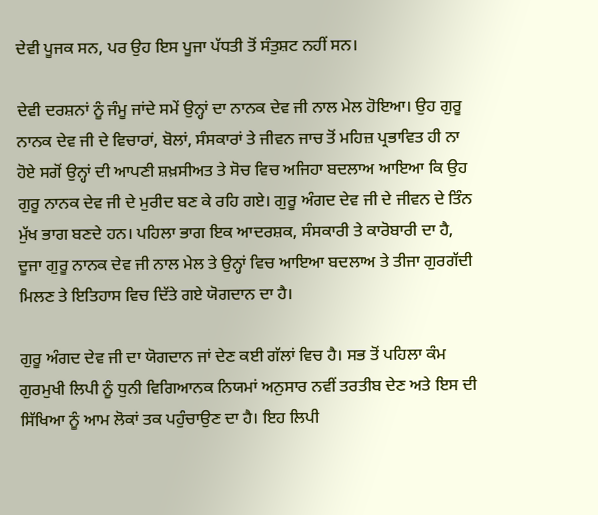ਦੇਵੀ ਪੂਜਕ ਸਨ, ਪਰ ਉਹ ਇਸ ਪੂਜਾ ਪੱਧਤੀ ਤੋਂ ਸੰਤੁਸ਼ਟ ਨਹੀਂ ਸਨ।

ਦੇਵੀ ਦਰਸ਼ਨਾਂ ਨੂੰ ਜੰਮੂ ਜਾਂਦੇ ਸਮੇਂ ਉਨ੍ਹਾਂ ਦਾ ਨਾਨਕ ਦੇਵ ਜੀ ਨਾਲ ਮੇਲ ਹੋਇਆ। ਉਹ ਗੁਰੂ ਨਾਨਕ ਦੇਵ ਜੀ ਦੇ ਵਿਚਾਰਾਂ, ਬੋਲਾਂ, ਸੰਸਕਾਰਾਂ ਤੇ ਜੀਵਨ ਜਾਚ ਤੋਂ ਮਹਿਜ਼ ਪ੍ਰਭਾਵਿਤ ਹੀ ਨਾ ਹੋਏ ਸਗੋਂ ਉਨ੍ਹਾਂ ਦੀ ਆਪਣੀ ਸ਼ਖ਼ਸੀਅਤ ਤੇ ਸੋਚ ਵਿਚ ਅਜਿਹਾ ਬਦਲਾਅ ਆਇਆ ਕਿ ਉਹ ਗੁਰੂ ਨਾਨਕ ਦੇਵ ਜੀ ਦੇ ਮੁਰੀਦ ਬਣ ਕੇ ਰਹਿ ਗਏ। ਗੁਰੂ ਅੰਗਦ ਦੇਵ ਜੀ ਦੇ ਜੀਵਨ ਦੇ ਤਿੰਨ ਮੁੱਖ ਭਾਗ ਬਣਦੇ ਹਨ। ਪਹਿਲਾ ਭਾਗ ਇਕ ਆਦਰਸ਼ਕ, ਸੰਸਕਾਰੀ ਤੇ ਕਾਰੋਬਾਰੀ ਦਾ ਹੈ, ਦੂਜਾ ਗੁਰੂ ਨਾਨਕ ਦੇਵ ਜੀ ਨਾਲ ਮੇਲ ਤੇ ਉਨ੍ਹਾਂ ਵਿਚ ਆਇਆ ਬਦਲਾਅ ਤੇ ਤੀਜਾ ਗੁਰਗੱਦੀ ਮਿਲਣ ਤੇ ਇਤਿਹਾਸ ਵਿਚ ਦਿੱਤੇ ਗਏ ਯੋਗਦਾਨ ਦਾ ਹੈ।

ਗੁਰੂ ਅੰਗਦ ਦੇਵ ਜੀ ਦਾ ਯੋਗਦਾਨ ਜਾਂ ਦੇਣ ਕਈ ਗੱਲਾਂ ਵਿਚ ਹੈ। ਸਭ ਤੋਂ ਪਹਿਲਾ ਕੰਮ ਗੁਰਮੁਖੀ ਲਿਪੀ ਨੂੰ ਧੁਨੀ ਵਿਗਿਆਨਕ ਨਿਯਮਾਂ ਅਨੁਸਾਰ ਨਵੀਂ ਤਰਤੀਬ ਦੇਣ ਅਤੇ ਇਸ ਦੀ ਸਿੱਖਿਆ ਨੂੰ ਆਮ ਲੋਕਾਂ ਤਕ ਪਹੁੰਚਾਉਣ ਦਾ ਹੈ। ਇਹ ਲਿਪੀ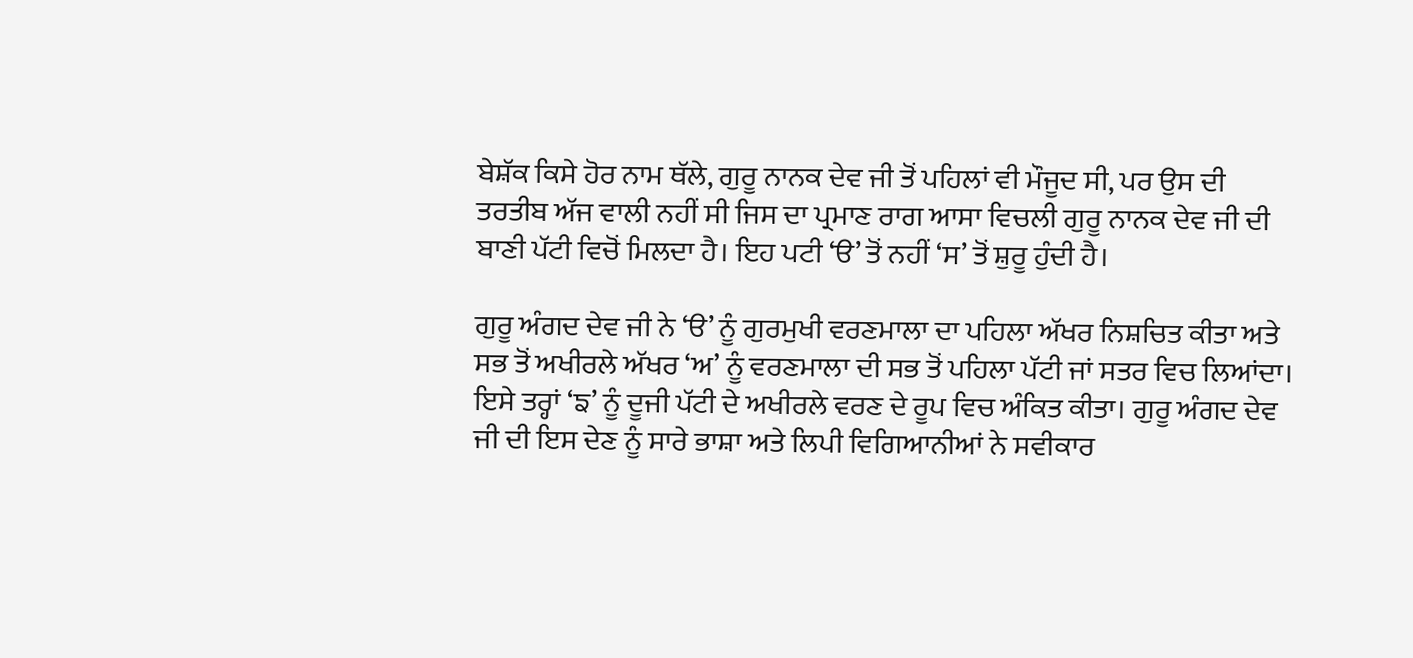ਬੇਸ਼ੱਕ ਕਿਸੇ ਹੋਰ ਨਾਮ ਥੱਲੇ, ਗੁਰੂ ਨਾਨਕ ਦੇਵ ਜੀ ਤੋਂ ਪਹਿਲਾਂ ਵੀ ਮੌਜੂਦ ਸੀ, ਪਰ ਉਸ ਦੀ ਤਰਤੀਬ ਅੱਜ ਵਾਲੀ ਨਹੀਂ ਸੀ ਜਿਸ ਦਾ ਪ੍ਰਮਾਣ ਰਾਗ ਆਸਾ ਵਿਚਲੀ ਗੁਰੂ ਨਾਨਕ ਦੇਵ ਜੀ ਦੀ ਬਾਣੀ ਪੱਟੀ ਵਿਚੋਂ ਮਿਲਦਾ ਹੈ। ਇਹ ਪਟੀ ‘ੳ’ ਤੋਂ ਨਹੀਂ ‘ਸ’ ਤੋਂ ਸ਼ੁਰੂ ਹੁੰਦੀ ਹੈ।

ਗੁਰੂ ਅੰਗਦ ਦੇਵ ਜੀ ਨੇ ‘ੳ’ ਨੂੰ ਗੁਰਮੁਖੀ ਵਰਣਮਾਲਾ ਦਾ ਪਹਿਲਾ ਅੱਖਰ ਨਿਸ਼ਚਿਤ ਕੀਤਾ ਅਤੇ ਸਭ ਤੋਂ ਅਖੀਰਲੇ ਅੱਖਰ ‘ਅ’ ਨੂੰ ਵਰਣਮਾਲਾ ਦੀ ਸਭ ਤੋਂ ਪਹਿਲਾ ਪੱਟੀ ਜਾਂ ਸਤਰ ਵਿਚ ਲਿਆਂਦਾ। ਇਸੇ ਤਰ੍ਹਾਂ ‘ਙ’ ਨੂੰ ਦੂਜੀ ਪੱਟੀ ਦੇ ਅਖੀਰਲੇ ਵਰਣ ਦੇ ਰੂਪ ਵਿਚ ਅੰਕਿਤ ਕੀਤਾ। ਗੁਰੂ ਅੰਗਦ ਦੇਵ ਜੀ ਦੀ ਇਸ ਦੇਣ ਨੂੰ ਸਾਰੇ ਭਾਸ਼ਾ ਅਤੇ ਲਿਪੀ ਵਿਗਿਆਨੀਆਂ ਨੇ ਸਵੀਕਾਰ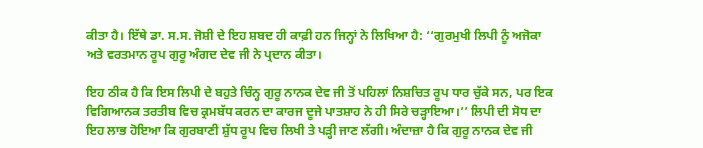ਕੀਤਾ ਹੈ। ਇੱਥੇ ਡਾ. ਸ.ਸ. ਜੋਸ਼ੀ ਦੇ ਇਹ ਸ਼ਬਦ ਹੀ ਕਾਫ਼ੀ ਹਨ ਜਿਨ੍ਹਾਂ ਨੇ ਲਿਖਿਆ ਹੈ: ‘‘ਗੁਰਮੁਖੀ ਲਿਪੀ ਨੂੰ ਅਜੋਕਾ ਅਤੇ ਵਰਤਮਾਨ ਰੂਪ ਗੁਰੂ ਅੰਗਦ ਦੇਵ ਜੀ ਨੇ ਪ੍ਰਦਾਨ ਕੀਤਾ।

ਇਹ ਠੀਕ ਹੈ ਕਿ ਇਸ ਲਿਪੀ ਦੇ ਬਹੁਤੇ ਚਿੰਨ੍ਹ ਗੁਰੂ ਨਾਨਕ ਦੇਵ ਜੀ ਤੋਂ ਪਹਿਲਾਂ ਨਿਸ਼ਚਿਤ ਰੂਪ ਧਾਰ ਚੁੱਕੇ ਸਨ, ਪਰ ਇਕ ਵਿਗਿਆਨਕ ਤਰਤੀਬ ਵਿਚ ਕ੍ਰਮਬੱਧ ਕਰਨ ਦਾ ਕਾਰਜ ਦੂਜੇ ਪਾਤਸ਼ਾਹ ਨੇ ਹੀ ਸਿਰੇ ਚੜ੍ਹਾਇਆ।’’ ਲਿਪੀ ਦੀ ਸੋਧ ਦਾ ਇਹ ਲਾਭ ਹੋਇਆ ਕਿ ਗੁਰਬਾਣੀ ਸ਼ੁੱਧ ਰੂਪ ਵਿਚ ਲਿਖੀ ਤੇ ਪੜ੍ਹੀ ਜਾਣ ਲੱਗੀ। ਅੰਦਾਜ਼ਾ ਹੈ ਕਿ ਗੁਰੂ ਨਾਨਕ ਦੇਵ ਜੀ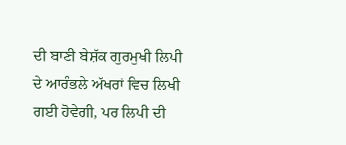ਦੀ ਬਾਣੀ ਬੇਸ਼ੱਕ ਗੁਰਮੁਖੀ ਲਿਪੀ ਦੇ ਆਰੰਭਲੇ ਅੱਖਰਾਂ ਵਿਚ ਲਿਖੀ ਗਈ ਹੋਵੇਗੀ, ਪਰ ਲਿਪੀ ਦੀ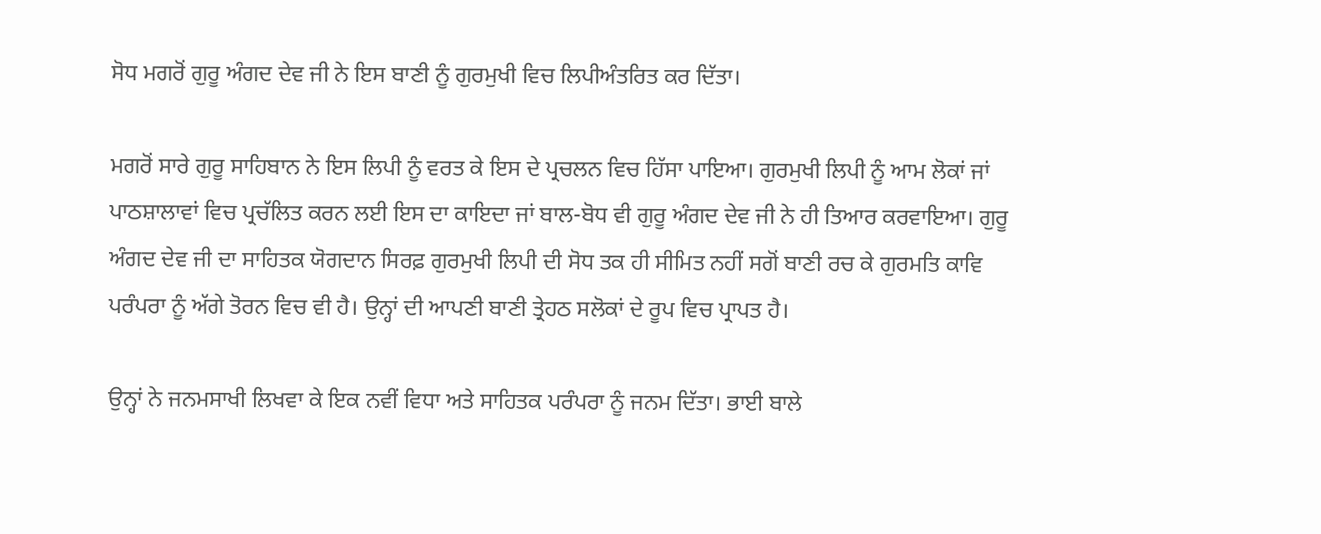ਸੋਧ ਮਗਰੋਂ ਗੁਰੂ ਅੰਗਦ ਦੇਵ ਜੀ ਨੇ ਇਸ ਬਾਣੀ ਨੂੰ ਗੁਰਮੁਖੀ ਵਿਚ ਲਿਪੀਅੰਤਰਿਤ ਕਰ ਦਿੱਤਾ।

ਮਗਰੋਂ ਸਾਰੇ ਗੁਰੂ ਸਾਹਿਬਾਨ ਨੇ ਇਸ ਲਿਪੀ ਨੂੰ ਵਰਤ ਕੇ ਇਸ ਦੇ ਪ੍ਰਚਲਨ ਵਿਚ ਹਿੱਸਾ ਪਾਇਆ। ਗੁਰਮੁਖੀ ਲਿਪੀ ਨੂੰ ਆਮ ਲੋਕਾਂ ਜਾਂ ਪਾਠਸ਼ਾਲਾਵਾਂ ਵਿਚ ਪ੍ਰਚੱਲਿਤ ਕਰਨ ਲਈ ਇਸ ਦਾ ਕਾਇਦਾ ਜਾਂ ਬਾਲ-ਬੋਧ ਵੀ ਗੁਰੂ ਅੰਗਦ ਦੇਵ ਜੀ ਨੇ ਹੀ ਤਿਆਰ ਕਰਵਾਇਆ। ਗੁਰੂ ਅੰਗਦ ਦੇਵ ਜੀ ਦਾ ਸਾਹਿਤਕ ਯੋਗਦਾਨ ਸਿਰਫ਼ ਗੁਰਮੁਖੀ ਲਿਪੀ ਦੀ ਸੋਧ ਤਕ ਹੀ ਸੀਮਿਤ ਨਹੀਂ ਸਗੋਂ ਬਾਣੀ ਰਚ ਕੇ ਗੁਰਮਤਿ ਕਾਵਿ ਪਰੰਪਰਾ ਨੂੰ ਅੱਗੇ ਤੋਰਨ ਵਿਚ ਵੀ ਹੈ। ਉਨ੍ਹਾਂ ਦੀ ਆਪਣੀ ਬਾਣੀ ਤ੍ਰੇਹਠ ਸਲੋਕਾਂ ਦੇ ਰੂਪ ਵਿਚ ਪ੍ਰਾਪਤ ਹੈ।

ਉਨ੍ਹਾਂ ਨੇ ਜਨਮਸਾਖੀ ਲਿਖਵਾ ਕੇ ਇਕ ਨਵੀਂ ਵਿਧਾ ਅਤੇ ਸਾਹਿਤਕ ਪਰੰਪਰਾ ਨੂੰ ਜਨਮ ਦਿੱਤਾ। ਭਾਈ ਬਾਲੇ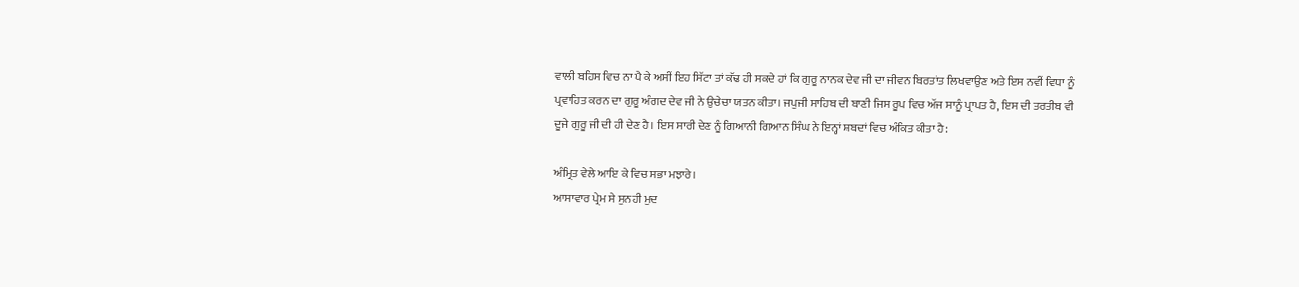ਵਾਲੀ ਬਹਿਸ ਵਿਚ ਨਾ ਪੈ ਕੇ ਅਸੀਂ ਇਹ ਸਿੱਟਾ ਤਾਂ ਕੱਢ ਹੀ ਸਕਦੇ ਹਾਂ ਕਿ ਗੁਰੂ ਨਾਨਕ ਦੇਵ ਜੀ ਦਾ ਜੀਵਨ ਬਿਰਤਾਂਤ ਲਿਖਵਾਉਣ ਅਤੇ ਇਸ ਨਵੀਂ ਵਿਧਾ ਨੂੰ ਪ੍ਰਵਾਹਿਤ ਕਰਨ ਦਾ ਗੁਰੂ ਅੰਗਦ ਦੇਵ ਜੀ ਨੇ ਉਚੇਚਾ ਯਤਨ ਕੀਤਾ। ਜਪੁਜੀ ਸਾਹਿਬ ਦੀ ਬਾਣੀ ਜਿਸ ਰੂਪ ਵਿਚ ਅੱਜ ਸਾਨੂੰ ਪ੍ਰਾਪਤ ਹੈ, ਇਸ ਦੀ ਤਰਤੀਬ ਵੀ ਦੂਜੇ ਗੁਰੂ ਜੀ ਦੀ ਹੀ ਦੇਣ ਹੈ। ਇਸ ਸਾਰੀ ਦੇਣ ਨੂੰ ਗਿਆਨੀ ਗਿਆਨ ਸਿੰਘ ਨੇ ਇਨ੍ਹਾਂ ਸ਼ਬਦਾਂ ਵਿਚ ਅੰਕਿਤ ਕੀਤਾ ਹੈ:

ਅੰਮ੍ਰਿਤ ਵੇਲੇ ਆਇ ਕੇ ਵਿਚ ਸਭਾ ਮਝਾਰੇ।
ਆਸਾਵਾਰ ਪ੍ਰੇਮ ਸੇ ਸੁਨਹੀ ਮੁਦ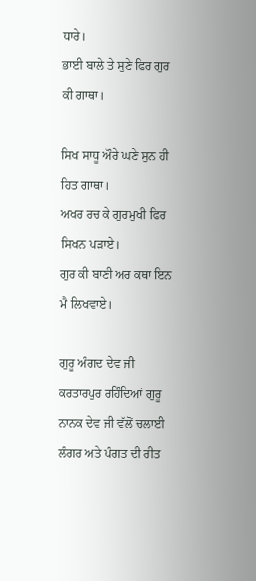ਧਾਰੇ।
ਭਾਈ ਬਾਲੇ ਤੇ ਸੁਣੇ ਫਿਰ ਗੁਰ ਕੀ ਗਾਥਾ।

ਸਿਖ ਸਾਧੂ ਔਰੇ ਘਣੇ ਸੁਨ ਹੀ ਹਿਤ ਗਾਥਾ।
ਅਖਰ ਰਚ ਕੇ ਗੁਰਮੁਖੀ ਫਿਰ ਸਿਖਨ ਪੜਾਏ।
ਗੁਰ ਕੀ ਬਾਣੀ ਅਰ ਕਥਾ ਇਨ ਮੈ ਲਿਖਵਾਏ।

ਗੁਰੂ ਅੰਗਦ ਦੇਵ ਜੀ ਕਰਤਾਰਪੁਰ ਰਹਿੰਦਿਆਂ ਗੁਰੂ ਨਾਨਕ ਦੇਵ ਜੀ ਵੱਲੋਂ ਚਲਾਈ ਲੰਗਰ ਅਤੇ ਪੰਗਤ ਦੀ ਰੀਤ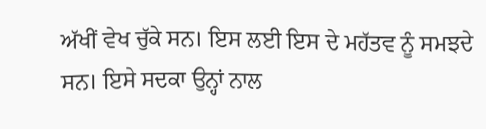ਅੱਖੀਂ ਵੇਖ ਚੁੱਕੇ ਸਨ। ਇਸ ਲਈ ਇਸ ਦੇ ਮਹੱਤਵ ਨੂੰ ਸਮਝਦੇ ਸਨ। ਇਸੇ ਸਦਕਾ ਉਨ੍ਹਾਂ ਨਾਲ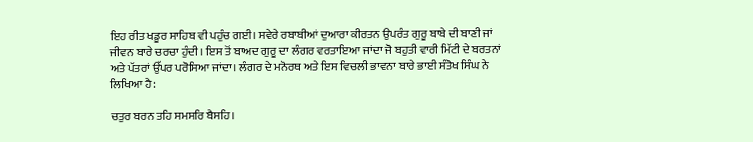ਇਹ ਰੀਤ ਖਡੂਰ ਸਾਹਿਬ ਵੀ ਪਹੁੰਚ ਗਈ। ਸਵੇਰੇ ਰਬਾਬੀਆਂ ਦੁਆਰਾ ਕੀਰਤਨ ਉਪਰੰਤ ਗੁਰੂ ਬਾਬੇ ਦੀ ਬਾਣੀ ਜਾਂ ਜੀਵਨ ਬਾਰੇ ਚਰਚਾ ਹੁੰਦੀ। ਇਸ ਤੋਂ ਬਾਅਦ ਗੁਰੂ ਦਾ ਲੰਗਰ ਵਰਤਾਇਆ ਜਾਂਦਾ ਜੋ ਬਹੁਤੀ ਵਾਰੀ ਮਿੱਟੀ ਦੇ ਬਰਤਨਾਂ ਅਤੇ ਪੱਤਰਾਂ ਉੱਪਰ ਪਰੋਸਿਆ ਜਾਂਦਾ। ਲੰਗਰ ਦੇ ਮਨੋਰਥ ਅਤੇ ਇਸ ਵਿਚਲੀ ਭਾਵਨਾ ਬਾਰੇ ਭਾਈ ਸੰਤੋਖ ਸਿੰਘ ਨੇ ਲਿਖਿਆ ਹੈ:

ਚਤੁਰ ਬਰਨ ਤਹਿ ਸਮਸਰਿ ਬੈਸਹਿ।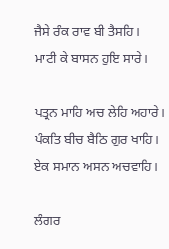ਜੈਸੇ ਰੰਕ ਰਾਵ ਬੀ ਤੈਸਹਿ।
ਮਾਟੀ ਕੇ ਬਾਸਨ ਹੁਇ ਸਾਰੇ।

ਪਤ੍ਰਨ ਮਾਹਿ ਅਚ ਲੇਹਿ ਅਹਾਰੇ।
ਪੰਕਤਿ ਬੀਚ ਬੈਠਿ ਗੁਰ ਖਾਹਿ।
ਏਕ ਸਮਾਨ ਅਸਨ ਅਚਵਾਹਿ।

ਲੰਗਰ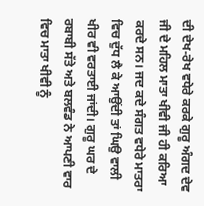ਦੀ ਦੇਖ-ਰੇਖ ਵਧੇਰੇ ਕਰਕੇ ਗੁਰੂ ਅੰਗਦ ਦੇਵ ਜੀ ਦੇ ਮਹਿਲ ਮਾਤਾ ਖੀਵੀ ਜੀ ਹੀ ਕਰਿਆ ਕਰਦੇ ਸਨ। ਜਦ ਕਦੇ ਸੰਗਤ ਵਧੇਰੇ ਮਾਤਰਾ ਵਿਚ ਦੁੱਧ ਲੈ ਕੇ ਆਉਂਦੀ ਤਾਂ ਘਿਉ ਵਾਲੀ ਖੀਰ ਵੀ ਵਰਤਾਈ ਜਾਂਦੀ। ਗੁਰੂ ਘਰ ਦੇ ਰਬਾਬੀ ਸੱਤੇ ਅਤੇ ਬਲਵੰਡ ਨੇ ਆਪਣੀ ਵਾਰ ਵਿਚ ਮਾਤਾ ਖੀਵੀ ਨੂੰ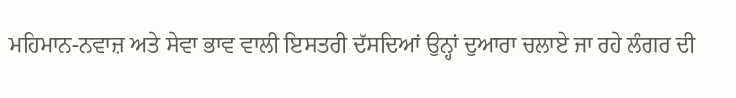ਮਹਿਮਾਨ-ਨਵਾਜ਼ ਅਤੇ ਸੇਵਾ ਭਾਵ ਵਾਲੀ ਇਸਤਰੀ ਦੱਸਦਿਆਂ ਉਨ੍ਹਾਂ ਦੁਆਰਾ ਚਲਾਏ ਜਾ ਰਹੇ ਲੰਗਰ ਦੀ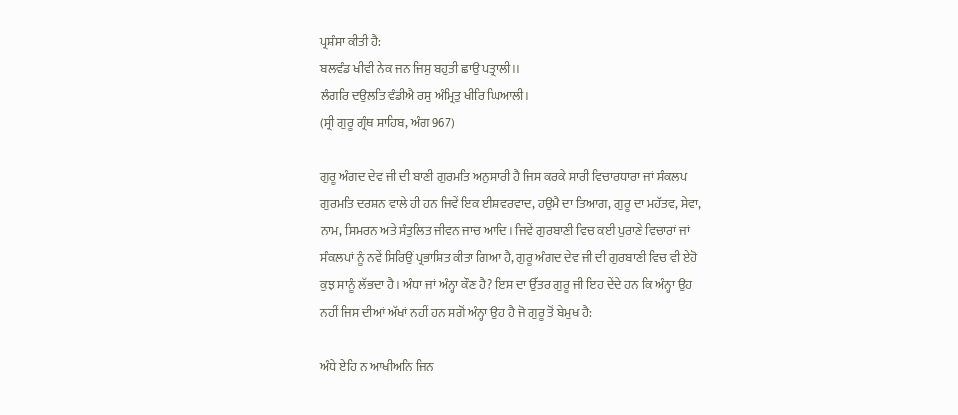ਪ੍ਰਸ਼ੰਸਾ ਕੀਤੀ ਹੈ:
ਬਲਵੰਡ ਖੀਵੀ ਨੇਕ ਜਨ ਜਿਸੁ ਬਹੁਤੀ ਛਾਉ ਪਤ੍ਰਾਲੀ।।
ਲੰਗਰਿ ਦਉਲਤਿ ਵੰਡੀਐ ਰਸੁ ਅੰਮ੍ਰਿਤੁ ਖੀਰਿ ਘਿਆਲੀ।
(ਸ੍ਰੀ ਗੁਰੂ ਗ੍ਰੰਥ ਸਾਹਿਬ, ਅੰਗ 967)

ਗੁਰੂ ਅੰਗਦ ਦੇਵ ਜੀ ਦੀ ਬਾਣੀ ਗੁਰਮਤਿ ਅਨੁਸਾਰੀ ਹੈ ਜਿਸ ਕਰਕੇ ਸਾਰੀ ਵਿਚਾਰਧਾਰਾ ਜਾਂ ਸੰਕਲਪ ਗੁਰਮਤਿ ਦਰਸ਼ਨ ਵਾਲੇ ਹੀ ਹਨ ਜਿਵੇਂ ਇਕ ਈਸ਼ਵਰਵਾਦ, ਹਉਮੈ ਦਾ ਤਿਆਗ, ਗੁਰੂ ਦਾ ਮਹੱਤਵ, ਸੇਵਾ, ਨਾਮ, ਸਿਮਰਨ ਅਤੇ ਸੰਤੁਲਿਤ ਜੀਵਨ ਜਾਚ ਆਦਿ। ਜਿਵੇਂ ਗੁਰਬਾਣੀ ਵਿਚ ਕਈ ਪੁਰਾਣੇ ਵਿਚਾਰਾਂ ਜਾਂ ਸੰਕਲਪਾਂ ਨੂੰ ਨਵੇਂ ਸਿਰਿਉਂ ਪ੍ਰਭਾਸ਼ਿਤ ਕੀਤਾ ਗਿਆ ਹੈ, ਗੁਰੂ ਅੰਗਦ ਦੇਵ ਜੀ ਦੀ ਗੁਰਬਾਣੀ ਵਿਚ ਵੀ ਏਹੋ ਕੁਝ ਸਾਨੂੰ ਲੱਭਦਾ ਹੈ। ਅੰਧਾ ਜਾਂ ਅੰਨ੍ਹਾ ਕੌਣ ਹੈ? ਇਸ ਦਾ ਉੱਤਰ ਗੁਰੂ ਜੀ ਇਹ ਦੇਂਦੇ ਹਨ ਕਿ ਅੰਨ੍ਹਾ ਉਹ ਨਹੀਂ ਜਿਸ ਦੀਆਂ ਅੱਖਾਂ ਨਹੀਂ ਹਨ ਸਗੋਂ ਅੰਨ੍ਹਾ ਉਹ ਹੈ ਜੋ ਗੁਰੂ ਤੋਂ ਬੇਮੁਖ ਹੈ:

ਅੰਧੇ ਏਹਿ ਨ ਆਖੀਅਨਿ ਜਿਨ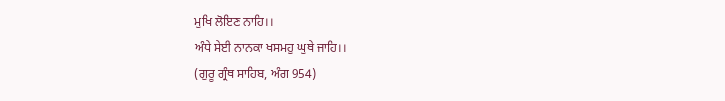ਮੁਖਿ ਲੋਇਣ ਨਾਹਿ।।
ਅੰਧੇ ਸੇਈ ਨਾਨਕਾ ਖਸਮਹੁ ਘੁਥੇ ਜਾਹਿ।।
(ਗੁਰੂ ਗ੍ਰੰਥ ਸਾਹਿਬ, ਅੰਗ 954)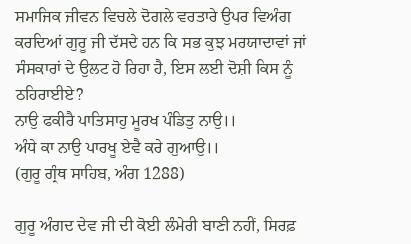ਸਮਾਜਿਕ ਜੀਵਨ ਵਿਚਲੇ ਦੋਗਲੇ ਵਰਤਾਰੇ ਉਪਰ ਵਿਅੰਗ ਕਰਦਿਆਂ ਗੁਰੂ ਜੀ ਦੱਸਦੇ ਹਨ ਕਿ ਸਭ ਕੁਝ ਮਰਯਾਦਾਵਾਂ ਜਾਂ ਸੰਸਕਾਰਾਂ ਦੇ ਉਲਟ ਹੋ ਰਿਹਾ ਹੈ, ਇਸ ਲਈ ਦੋਸ਼ੀ ਕਿਸ ਨੂੰ ਠਹਿਰਾਈਏ?
ਨਾਉ ਫਕੀਰੈ ਪਾਤਿਸਾਹੁ ਮੂਰਖ ਪੰਡਿਤੁ ਨਾਉ।।
ਅੰਧੇ ਕਾ ਨਾਉ ਪਾਰਖੂ ਏਵੈ ਕਰੇ ਗੁਆਉ।।
(ਗੁਰੂ ਗ੍ਰੰਥ ਸਾਹਿਬ, ਅੰਗ 1288)

ਗੁਰੂ ਅੰਗਦ ਦੇਵ ਜੀ ਦੀ ਕੋਈ ਲੰਮੇਰੀ ਬਾਣੀ ਨਹੀਂ, ਸਿਰਫ਼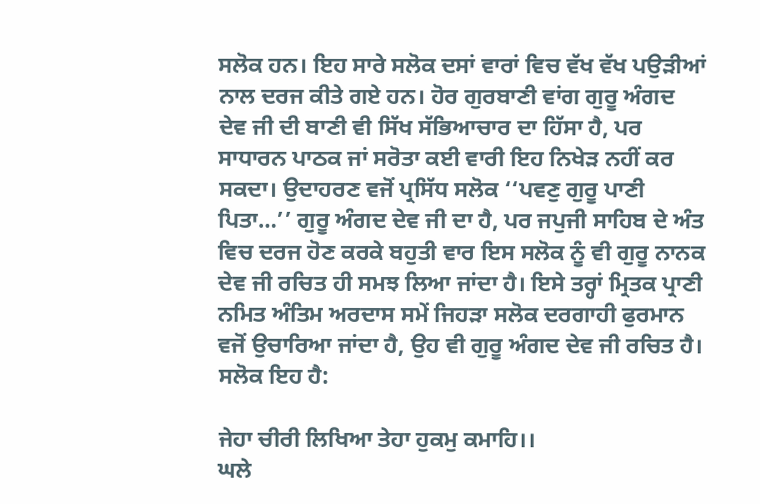ਸਲੋਕ ਹਨ। ਇਹ ਸਾਰੇ ਸਲੋਕ ਦਸਾਂ ਵਾਰਾਂ ਵਿਚ ਵੱਖ ਵੱਖ ਪਉੜੀਆਂ ਨਾਲ ਦਰਜ ਕੀਤੇ ਗਏ ਹਨ। ਹੋਰ ਗੁਰਬਾਣੀ ਵਾਂਗ ਗੁਰੂ ਅੰਗਦ ਦੇਵ ਜੀ ਦੀ ਬਾਣੀ ਵੀ ਸਿੱਖ ਸੱਭਿਆਚਾਰ ਦਾ ਹਿੱਸਾ ਹੈ, ਪਰ ਸਾਧਾਰਨ ਪਾਠਕ ਜਾਂ ਸਰੋਤਾ ਕਈ ਵਾਰੀ ਇਹ ਨਿਖੇੜ ਨਹੀਂ ਕਰ ਸਕਦਾ। ਉਦਾਹਰਣ ਵਜੋਂ ਪ੍ਰਸਿੱਧ ਸਲੋਕ ‘‘ਪਵਣੁ ਗੁਰੂ ਪਾਣੀ ਪਿਤਾ…’’ ਗੁਰੂ ਅੰਗਦ ਦੇਵ ਜੀ ਦਾ ਹੈ, ਪਰ ਜਪੁਜੀ ਸਾਹਿਬ ਦੇ ਅੰਤ ਵਿਚ ਦਰਜ ਹੋਣ ਕਰਕੇ ਬਹੁਤੀ ਵਾਰ ਇਸ ਸਲੋਕ ਨੂੰ ਵੀ ਗੁਰੂ ਨਾਨਕ ਦੇਵ ਜੀ ਰਚਿਤ ਹੀ ਸਮਝ ਲਿਆ ਜਾਂਦਾ ਹੈ। ਇਸੇ ਤਰ੍ਹਾਂ ਮ੍ਰਿਤਕ ਪ੍ਰਾਣੀ ਨਮਿਤ ਅੰਤਿਮ ਅਰਦਾਸ ਸਮੇਂ ਜਿਹੜਾ ਸਲੋਕ ਦਰਗਾਹੀ ਫੁਰਮਾਨ ਵਜੋਂ ਉਚਾਰਿਆ ਜਾਂਦਾ ਹੈ, ਉਹ ਵੀ ਗੁਰੂ ਅੰਗਦ ਦੇਵ ਜੀ ਰਚਿਤ ਹੈ। ਸਲੋਕ ਇਹ ਹੈ:

ਜੇਹਾ ਚੀਰੀ ਲਿਖਿਆ ਤੇਹਾ ਹੁਕਮੁ ਕਮਾਹਿ।।
ਘਲੇ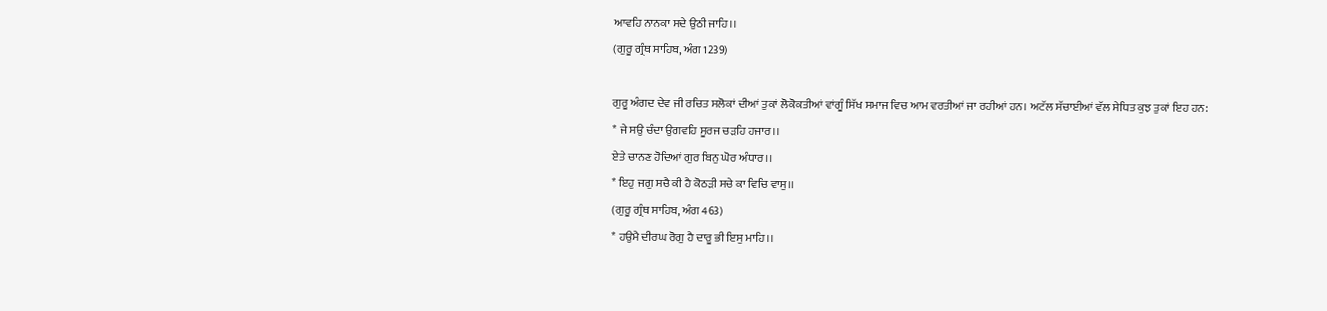ਆਵਹਿ ਨਾਨਕਾ ਸਦੇ ਉਠੀ ਜਾਹਿ।।
(ਗੁਰੂ ਗ੍ਰੰਥ ਸਾਹਿਬ, ਅੰਗ 1239)

ਗੁਰੂ ਅੰਗਦ ਦੇਵ ਜੀ ਰਚਿਤ ਸਲੋਕਾਂ ਦੀਆਂ ਤੁਕਾਂ ਲੋਕੋਕਤੀਆਂ ਵਾਂਗੂੰ ਸਿੱਖ ਸਮਾਜ ਵਿਚ ਆਮ ਵਰਤੀਆਂ ਜਾ ਰਹੀਆਂ ਹਨ। ਅਟੱਲ ਸੱਚਾਈਆਂ ਵੱਲ ਸੇਧਿਤ ਕੁਝ ਤੁਕਾਂ ਇਹ ਹਨ:
* ਜੇ ਸਉ ਚੰਦਾ ਉਗਵਹਿ ਸੂਰਜ ਚੜਹਿ ਹਜਾਰ।।
ਏਤੇ ਚਾਨਣ ਹੋਦਿਆਂ ਗੁਰ ਬਿਨੁ ਘੋਰ ਅੰਧਾਰ।।
* ਇਹੁ ਜਗੁ ਸਚੈ ਕੀ ਹੈ ਕੋਠੜੀ ਸਚੇ ਕਾ ਵਿਚਿ ਵਾਸੁ।।
(ਗੁਰੂ ਗ੍ਰੰਥ ਸਾਹਿਬ, ਅੰਗ 463)
* ਹਉਮੈ ਦੀਰਘ ਰੋਗੁ ਹੈ ਦਾਰੂ ਭੀ ਇਸੁ ਮਾਹਿ।।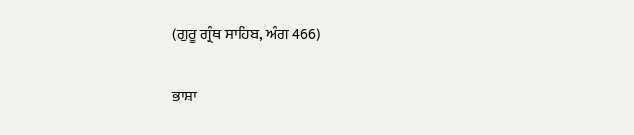(ਗੁਰੂ ਗ੍ਰੰਥ ਸਾਹਿਬ, ਅੰਗ 466)

ਭਾਸ਼ਾ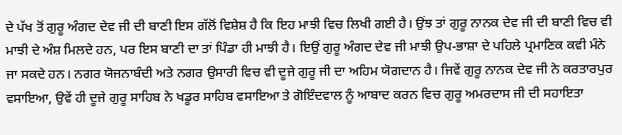ਦੇ ਪੱਖ ਤੋਂ ਗੁਰੂ ਅੰਗਦ ਦੇਵ ਜੀ ਦੀ ਬਾਣੀ ਇਸ ਗੱਲੋਂ ਵਿਸ਼ੇਸ਼ ਹੈ ਕਿ ਇਹ ਮਾਝੀ ਵਿਚ ਲਿਖੀ ਗਈ ਹੈ। ਉਂਝ ਤਾਂ ਗੁਰੂ ਨਾਨਕ ਦੇਵ ਜੀ ਦੀ ਬਾਣੀ ਵਿਚ ਵੀ ਮਾਝੀ ਦੇ ਅੰਸ਼ ਮਿਲਦੇ ਹਨ, ਪਰ ਇਸ ਬਾਣੀ ਦਾ ਤਾਂ ਪਿੰਡਾ ਹੀ ਮਾਝੀ ਹੈ। ਇਉਂ ਗੁਰੂ ਅੰਗਦ ਦੇਵ ਜੀ ਮਾਝੀ ਉਪ-ਭਾਸ਼ਾ ਦੇ ਪਹਿਲੇ ਪ੍ਰਮਾਣਿਕ ਕਵੀ ਮੰਨੇ ਜਾ ਸਕਦੇ ਹਨ। ਨਗਰ ਯੋਜਨਾਬੰਦੀ ਅਤੇ ਨਗਰ ਉਸਾਰੀ ਵਿਚ ਵੀ ਦੂਜੇ ਗੁਰੂ ਜੀ ਦਾ ਅਹਿਮ ਯੋਗਦਾਨ ਹੈ। ਜਿਵੇਂ ਗੁਰੂ ਨਾਨਕ ਦੇਵ ਜੀ ਨੇ ਕਰਤਾਰਪੁਰ ਵਸਾਇਆ, ਉਵੇਂ ਹੀ ਦੂਜੇ ਗੁਰੂ ਸਾਹਿਬ ਨੇ ਖਡੂਰ ਸਾਹਿਬ ਵਸਾਇਆ ਤੇ ਗੋਇੰਦਵਾਲ ਨੂੰ ਆਬਾਦ ਕਰਨ ਵਿਚ ਗੁਰੂ ਅਮਰਦਾਸ ਜੀ ਦੀ ਸਹਾਇਤਾ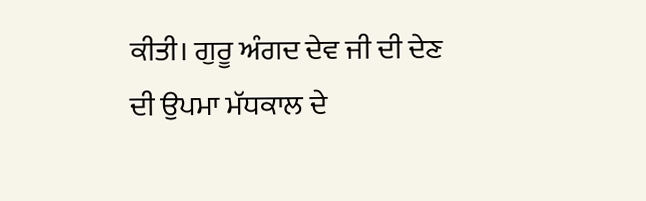ਕੀਤੀ। ਗੁਰੂ ਅੰਗਦ ਦੇਵ ਜੀ ਦੀ ਦੇਣ ਦੀ ਉਪਮਾ ਮੱਧਕਾਲ ਦੇ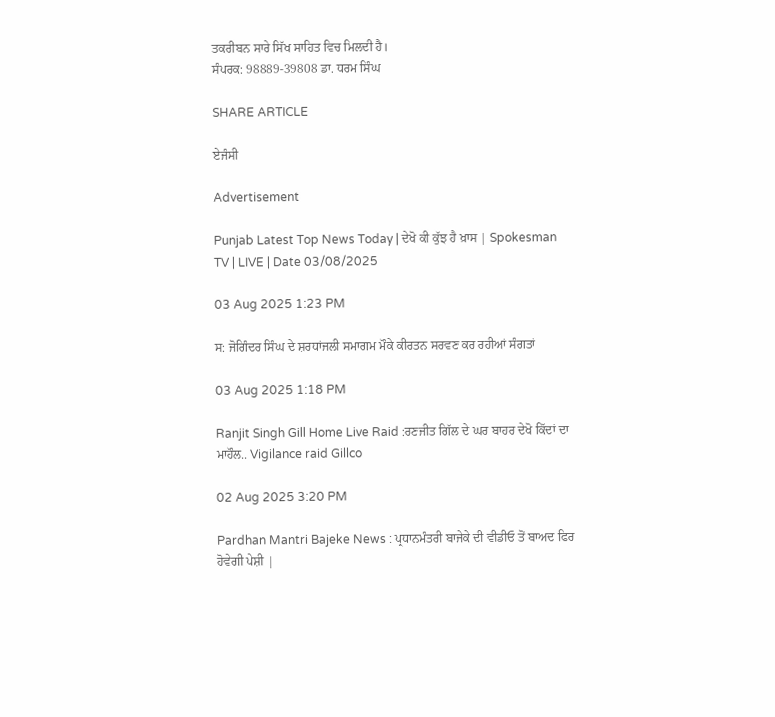ਤਕਰੀਬਨ ਸਾਰੇ ਸਿੱਖ ਸਾਹਿਤ ਵਿਚ ਮਿਲਦੀ ਹੈ।
ਸੰਪਰਕ: 98889-39808 ਡਾ. ਧਰਮ ਸਿੰਘ

SHARE ARTICLE

ਏਜੰਸੀ

Advertisement

Punjab Latest Top News Today | ਦੇਖੋ ਕੀ ਕੁੱਝ ਹੈ ਖ਼ਾਸ | Spokesman TV | LIVE | Date 03/08/2025

03 Aug 2025 1:23 PM

ਸ: ਜੋਗਿੰਦਰ ਸਿੰਘ ਦੇ ਸ਼ਰਧਾਂਜਲੀ ਸਮਾਗਮ ਮੌਕੇ ਕੀਰਤਨ ਸਰਵਣ ਕਰ ਰਹੀਆਂ ਸੰਗਤਾਂ

03 Aug 2025 1:18 PM

Ranjit Singh Gill Home Live Raid :ਰਣਜੀਤ ਗਿੱਲ ਦੇ ਘਰ ਬਾਹਰ ਦੇਖੋ ਕਿੱਦਾਂ ਦਾ ਮਾਹੌਲ.. Vigilance raid Gillco

02 Aug 2025 3:20 PM

Pardhan Mantri Bajeke News : ਪ੍ਰਧਾਨਮੰਤਰੀ ਬਾਜੇਕੇ ਦੀ ਵੀਡੀਓ ਤੋਂ ਬਾਅਦ ਫਿਰ ਹੋਵੇਗੀ ਪੇਸ਼ੀ |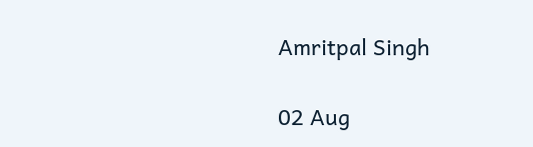Amritpal Singh

02 Aug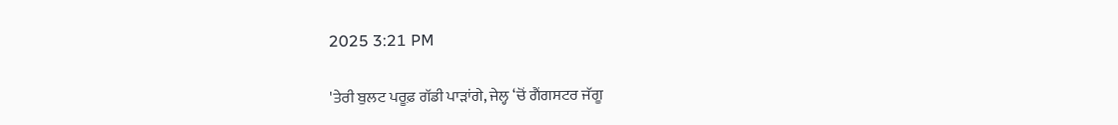2025 3:21 PM

'ਤੇਰੀ ਬੁਲਟ ਪਰੂਫ਼ ਗੱਡੀ ਪਾੜਾਂਗੇ, ਜੇਲ੍ਹ ‘ਚੋਂ ਗੈਂਗਸਟਰ ਜੱਗੂ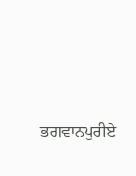ਭਗਵਾਨਪੁਰੀਏ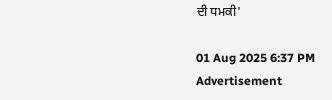ਦੀ ਧਮਕੀ'

01 Aug 2025 6:37 PM
Advertisement